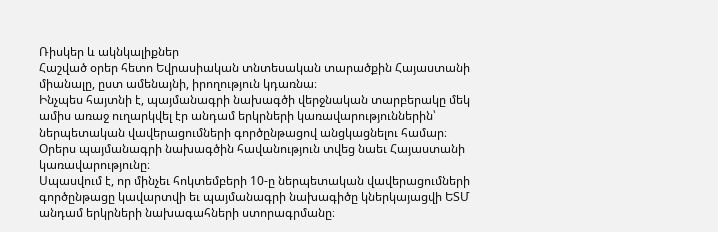Ռիսկեր և ակնկալիքներ
Հաշված օրեր հետո Եվրասիական տնտեսական տարածքին Հայաստանի միանալը, ըստ ամենայնի, իրողություն կդառնա։
Ինչպես հայտնի է, պայմանագրի նախագծի վերջնական տարբերակը մեկ ամիս առաջ ուղարկվել էր անդամ երկրների կառավարություններին՝ ներպետական վավերացումների գործընթացով անցկացնելու համար։ Օրերս պայմանագրի նախագծին հավանություն տվեց նաեւ Հայաստանի կառավարությունը։
Սպասվում է, որ մինչեւ հոկտեմբերի 10-ը ներպետական վավերացումների գործընթացը կավարտվի եւ պայմանագրի նախագիծը կներկայացվի ԵՏՄ անդամ երկրների նախագահների ստորագրմանը։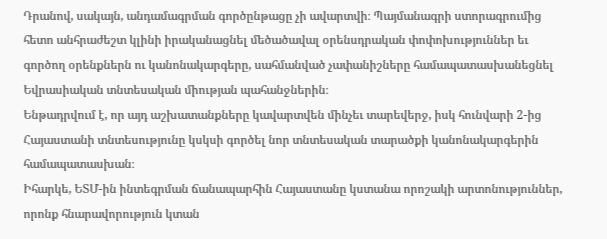Դրանով, սակայն, անդամագրման գործընթացը չի ավարտվի։ Պայմանագրի ստորագրումից հետո անհրաժեշտ կլինի իրականացնել մեծածավալ օրենսդրական փոփոխություններ եւ գործող օրենքներն ու կանոնակարգերը, սահմանված չափանիշները համապատասխանեցնել Եվրասիական տնտեսական միության պահանջներին։
Ենթադրվում է, որ այդ աշխատանքները կավարտվեն մինչեւ տարեվերջ, իսկ հունվարի 2-ից Հայաստանի տնտեսությունը կսկսի գործել նոր տնտեսական տարածքի կանոնակարգերին համապատասխան։
Իհարկե, ԵՏՄ-ին ինտեգրման ճանապարհին Հայաստանը կստանա որոշակի արտոնություններ, որոնք հնարավորություն կտան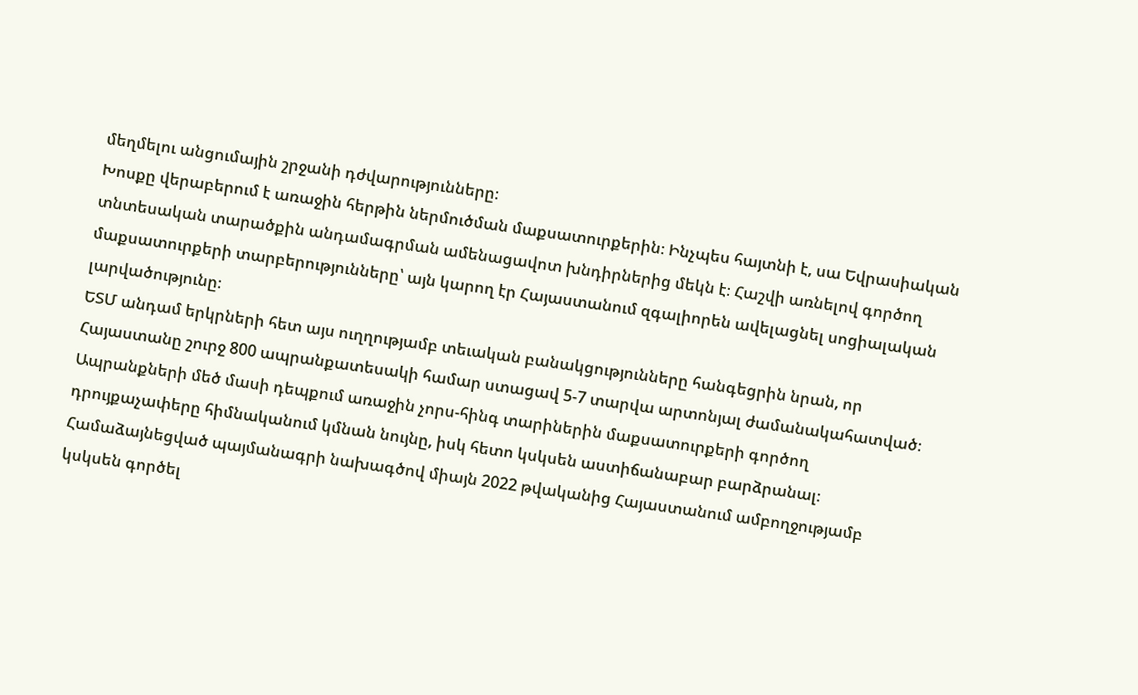մեղմելու անցումային շրջանի դժվարությունները։
Խոսքը վերաբերում է առաջին հերթին ներմուծման մաքսատուրքերին։ Ինչպես հայտնի է, սա Եվրասիական տնտեսական տարածքին անդամագրման ամենացավոտ խնդիրներից մեկն է։ Հաշվի առնելով գործող մաքսատուրքերի տարբերությունները՝ այն կարող էր Հայաստանում զգալիորեն ավելացնել սոցիալական լարվածությունը։
ԵՏՄ անդամ երկրների հետ այս ուղղությամբ տեւական բանակցությունները հանգեցրին նրան, որ Հայաստանը շուրջ 800 ապրանքատեսակի համար ստացավ 5-7 տարվա արտոնյալ ժամանակահատված։ Ապրանքների մեծ մասի դեպքում առաջին չորս-հինգ տարիներին մաքսատուրքերի գործող դրույքաչափերը հիմնականում կմնան նույնը, իսկ հետո կսկսեն աստիճանաբար բարձրանալ։
Համաձայնեցված պայմանագրի նախագծով միայն 2022 թվականից Հայաստանում ամբողջությամբ կսկսեն գործել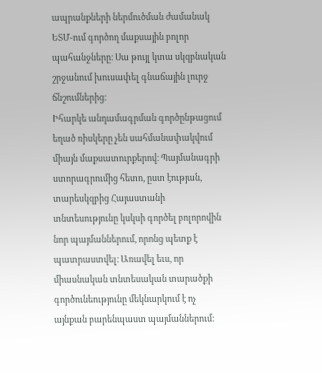ապրանքների ներմուծման ժամանակ ԵՏՄ-ում գործող մաքսային բոլոր պահանջները։ Սա թույլ կտա սկզբնական շրջանում խուսափել գնաճային լուրջ ճնշումներից։
Իհարկե անդամագրման գործընթացում եղած ռիսկերը չեն սահմանափակվում միայն մաքսատուրքերով։ Պայմանագրի ստորագրումից հետո, ըստ էության, տարեսկզբից Հայաստանի տնտեսությունը կսկսի գործել բոլորովին նոր պայմաններում, որոնց պետք է պատրաստվել։ Առավել եւս, որ միասնական տնտեսական տարածքի գործունեությունը մեկնարկում է ոչ այնքան բարենպաստ պայմաններում։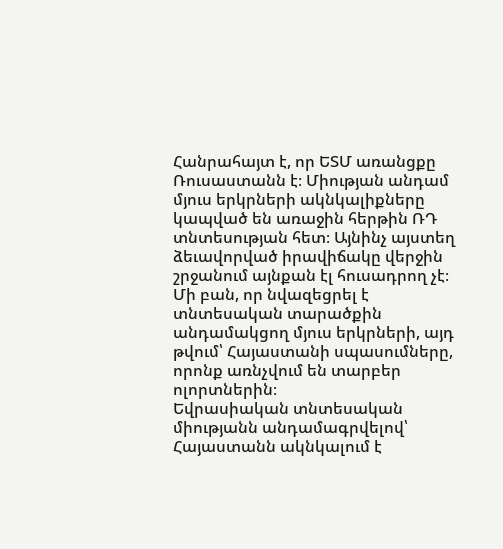Հանրահայտ է, որ ԵՏՄ առանցքը Ռուսաստանն է։ Միության անդամ մյուս երկրների ակնկալիքները կապված են առաջին հերթին ՌԴ տնտեսության հետ։ Այնինչ այստեղ ձեւավորված իրավիճակը վերջին շրջանում այնքան էլ հուսադրող չէ։ Մի բան, որ նվազեցրել է տնտեսական տարածքին անդամակցող մյուս երկրների, այդ թվում՝ Հայաստանի սպասումները, որոնք առնչվում են տարբեր ոլորտներին։
Եվրասիական տնտեսական միությանն անդամագրվելով՝ Հայաստանն ակնկալում է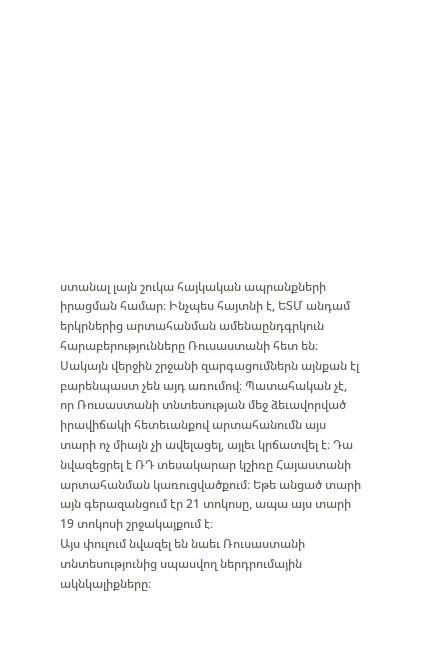ստանալ լայն շուկա հայկական ապրանքների իրացման համար։ Ինչպես հայտնի է, ԵՏՄ անդամ երկրներից արտահանման ամենաընդգրկուն հարաբերությունները Ռուսաստանի հետ են։
Սակայն վերջին շրջանի զարգացումներն այնքան էլ բարենպաստ չեն այդ առումով։ Պատահական չէ, որ Ռուսաստանի տնտեսության մեջ ձեւավորված իրավիճակի հետեւանքով արտահանումն այս տարի ոչ միայն չի ավելացել, այլեւ կրճատվել է։ Դա նվազեցրել է ՌԴ տեսակարար կշիռը Հայաստանի արտահանման կառուցվածքում։ Եթե անցած տարի այն գերազանցում էր 21 տոկոսը, ապա այս տարի 19 տոկոսի շրջակայքում է։
Այս փուլում նվազել են նաեւ Ռուսաստանի տնտեսությունից սպասվող ներդրումային ակնկալիքները։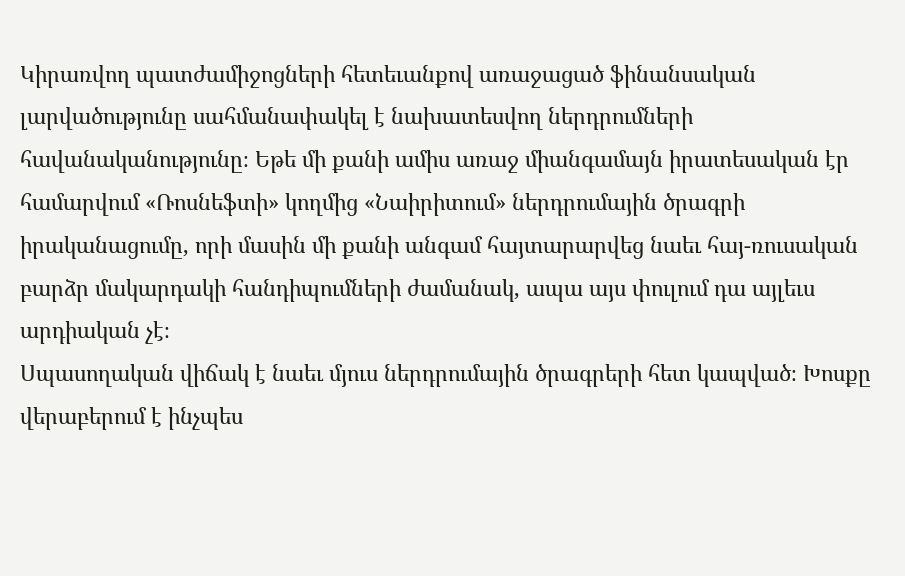Կիրառվող պատժամիջոցների հետեւանքով առաջացած ֆինանսական լարվածությունը սահմանափակել է նախատեսվող ներդրումների հավանականությունը։ Եթե մի քանի ամիս առաջ միանգամայն իրատեսական էր համարվում «Ռոսնեֆտի» կողմից «Նաիրիտում» ներդրումային ծրագրի իրականացումը, որի մասին մի քանի անգամ հայտարարվեց նաեւ հայ-ռուսական բարձր մակարդակի հանդիպումների ժամանակ, ապա այս փուլում դա այլեւս արդիական չէ։
Սպասողական վիճակ է նաեւ մյուս ներդրումային ծրագրերի հետ կապված։ Խոսքը վերաբերում է ինչպես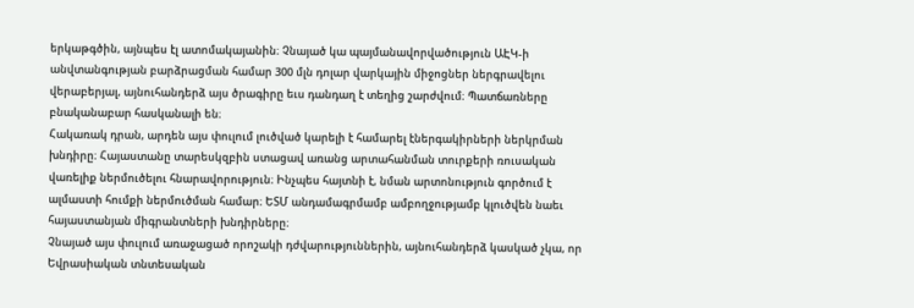երկաթգծին, այնպես էլ ատոմակայանին։ Չնայած կա պայմանավորվածություն ԱԷԿ-ի անվտանգության բարձրացման համար 300 մլն դոլար վարկային միջոցներ ներգրավելու վերաբերյալ, այնուհանդերձ այս ծրագիրը եւս դանդաղ է տեղից շարժվում։ Պատճառները բնականաբար հասկանալի են։
Հակառակ դրան, արդեն այս փուլում լուծված կարելի է համարել էներգակիրների ներկրման խնդիրը։ Հայաստանը տարեսկզբին ստացավ առանց արտահանման տուրքերի ռուսական վառելիք ներմուծելու հնարավորություն։ Ինչպես հայտնի է, նման արտոնություն գործում է ալմաստի հումքի ներմուծման համար։ ԵՏՄ անդամագրմամբ ամբողջությամբ կլուծվեն նաեւ հայաստանյան միգրանտների խնդիրները։
Չնայած այս փուլում առաջացած որոշակի դժվարություններին, այնուհանդերձ կասկած չկա, որ Եվրասիական տնտեսական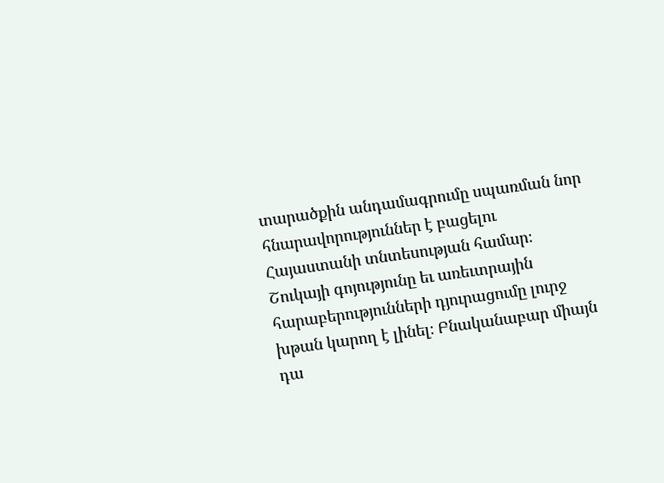տարածքին անդամագրումը սպառման նոր հնարավորություններ է բացելու Հայաստանի տնտեսության համար։ Շուկայի գոյությունը եւ առեւտրային հարաբերությունների դյուրացումը լուրջ խթան կարող է լինել։ Բնականաբար միայն դա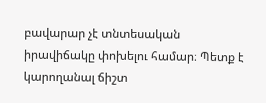բավարար չէ տնտեսական իրավիճակը փոխելու համար։ Պետք է կարողանալ ճիշտ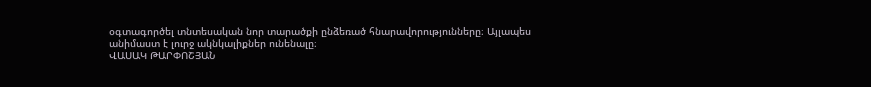օգտագործել տնտեսական նոր տարածքի ընձեռած հնարավորությունները։ Այլապես անիմաստ է լուրջ ակնկալիքներ ունենալը։
ՎԱՍԱԿ ԹԱՐՓՈՇՅԱՆ